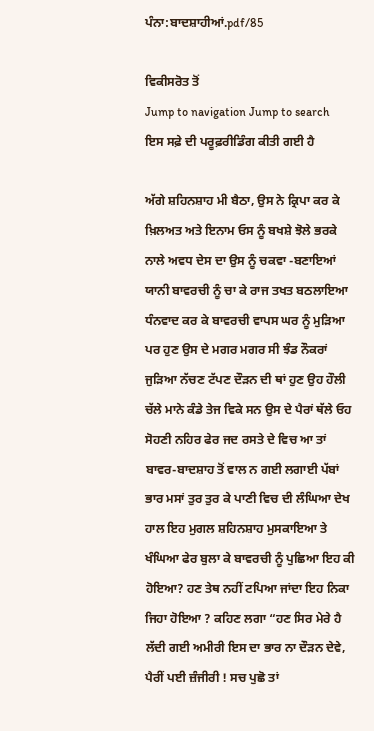ਪੰਨਾ:ਬਾਦਸ਼ਾਹੀਆਂ.pdf/85

ਵਿਕੀਸਰੋਤ ਤੋਂ
Jump to navigation Jump to search
ਇਸ ਸਫ਼ੇ ਦੀ ਪਰੂਫ਼ਰੀਡਿੰਗ ਕੀਤੀ ਗਈ ਹੈ

ਅੱਗੇ ਸ਼ਹਿਨਸ਼ਾਹ ਮੀ ਬੈਠਾ, ਉਸ ਨੇ ਕ੍ਰਿਪਾ ਕਰ ਕੇ ਖ਼ਿਲਅਤ ਅਤੇ ਇਨਾਮ ਓਸ ਨੂੰ ਬਖਸ਼ੇ ਝੋਲੇ ਭਰਕੇ ਨਾਲੇ ਅਵਧ ਦੇਸ ਦਾ ਉਸ ਨੂੰ ਚਕਵਾ -ਬਣਾਇਆਂ ਯਾਨੀ ਬਾਵਰਚੀ ਨੂੰ ਚਾ ਕੇ ਰਾਜ ਤਖਤ ਬਠਲਾਇਆ ਧੰਨਵਾਦ ਕਰ ਕੇ ਬਾਵਰਚੀ ਵਾਪਸ ਘਰ ਨੂੰ ਮੁੜਿਆ ਪਰ ਹੁਣ ਉਸ ਦੇ ਮਗਰ ਮਗਰ ਸੀ ਝੰਡ ਨੌਕਰਾਂ ਜੁੜਿਆ ਨੱਚਣ ਟੱਪਣ ਦੌੜਨ ਦੀ ਥਾਂ ਹੁਣ ਉਹ ਹੌਲੀ ਚੱਲੇ ਮਾਨੇ ਕੰਡੇ ਤੇਜ ਵਿਕੇ ਸਨ ਉਸ ਦੇ ਪੈਰਾਂ ਥੱਲੇ ਓਹ ਸੋਹਣੀ ਨਹਿਰ ਫੇਰ ਜਦ ਰਸਤੇ ਦੇ ਵਿਚ ਆ ਤਾਂ ਬਾਵਰ-ਬਾਦਸ਼ਾਹ ਤੋਂ ਵਾਲ ਨ ਗਈ ਲਗਾਈ ਪੱਬਾਂ ਭਾਰ ਮਸਾਂ ਤੁਰ ਤੁਰ ਕੇ ਪਾਣੀ ਵਿਚ ਦੀ ਲੰਘਿਆ ਦੇਖ ਹਾਲ ਇਹ ਮੁਗਲ ਸ਼ਹਿਨਸ਼ਾਹ ਮੁਸਕਾਇਆ ਤੇ ਖੰਘਿਆ ਫੇਰ ਬੁਲਾ ਕੇ ਬਾਵਰਚੀ ਨੂੰ ਪੁਛਿਆ ਇਹ ਕੀ ਹੋਇਆ? ਹਣ ਤੇਥ ਨਹੀਂ ਟਪਿਆ ਜਾਂਦਾ ਇਹ ਨਿਕਾ ਜਿਹਾ ਹੋਇਆ ? ਕਹਿਣ ਲਗਾ “ਹਣ ਸਿਰ ਮੇਰੇ ਹੈ ਲੱਦੀ ਗਈ ਅਮੀਰੀ ਇਸ ਦਾ ਭਾਰ ਨਾ ਦੌੜਨ ਦੇਵੇ, ਪੈਰੀਂ ਪਈ ਜ਼ੰਜੀਰੀ ! ਸਚ ਪੁਛੋ ਤਾਂ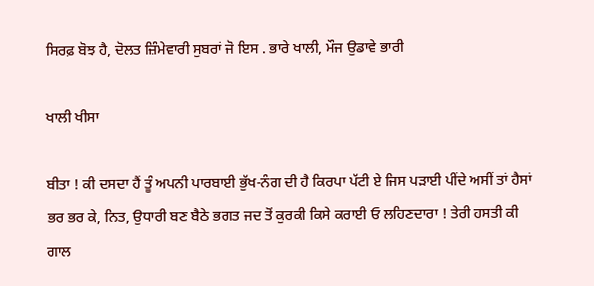ਸਿਰਫ਼ ਬੋਝ ਹੈ, ਦੋਲਤ ਜ਼ਿੰਮੇਵਾਰੀ ਸੁਬਰਾਂ ਜੋ ਇਸ . ਭਾਰੇ ਖਾਲੀ, ਮੌਜ ਉਡਾਵੇ ਭਾਰੀ

ਖਾਲੀ ਖੀਸਾ

ਬੀਤਾ ! ਕੀ ਦਸਦਾ ਹੈਂ ਤੂੰ ਅਪਨੀ ਪਾਰਬਾਈ ਭੁੱਖ-ਨੰਗ ਦੀ ਹੈ ਕਿਰਪਾ ਪੱਟੀ ਏ ਜਿਸ ਪੜਾਈ ਪੀਂਦੇ ਅਸੀਂ ਤਾਂ ਹੈਸਾਂ ਭਰ ਭਰ ਕੇ, ਨਿਤ, ਉਧਾਰੀ ਬਣ ਬੈਠੇ ਭਗਤ ਜਦ ਤੋਂ ਕੁਰਕੀ ਕਿਸੇ ਕਰਾਈ ਓ ਲਹਿਣਦਾਰਾ ! ਤੇਰੀ ਹਸਤੀ ਕੀ ਗਾਲ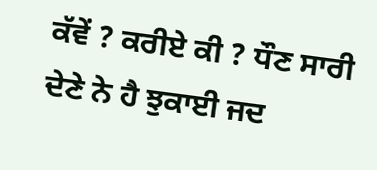ਕੱਵੇਂ ? ਕਰੀਏ ਕੀ ? ਧੌਣ ਸਾਰੀ ਦੇਣੇ ਨੇ ਹੈ ਝੁਕਾਈ ਜਦ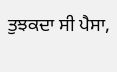ਤੁਝਕਦਾ ਸੀ ਪੈਸਾ,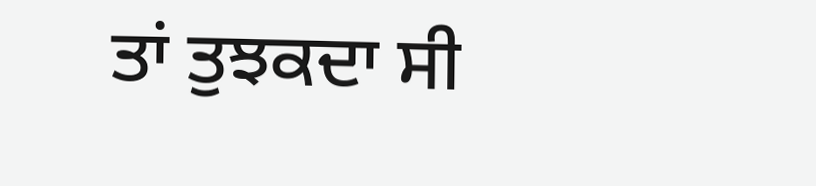ਤਾਂ ਤੁਝਕਦਾ ਸੀ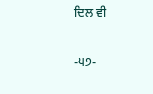ਦਿਲ ਵੀ

-੫੭-